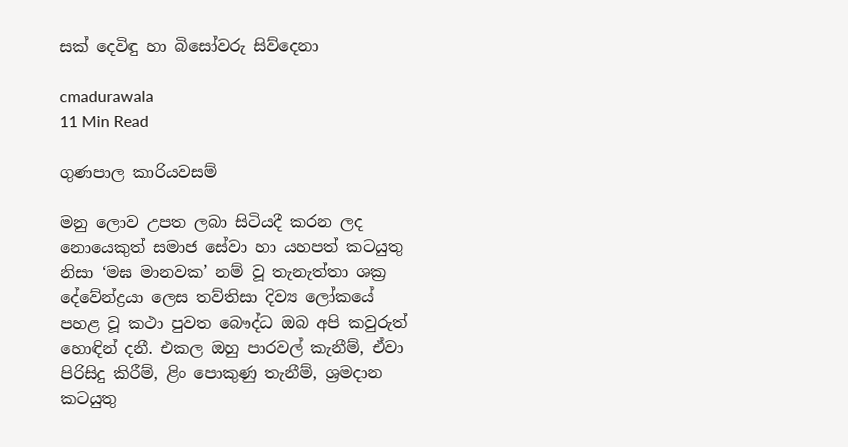සක් දෙවිඳු හා බිසෝවරු සිව්දෙනා

cmadurawala
11 Min Read

ගුණපාල කාරියවසම්

මනු ලොව උපත ලබා සිටියදී කරන ලද නොයෙකුත් සමාජ සේවා හා යහපත් කටයුතු නිසා ‘මඝ මානවක’ නම් වූ තැනැත්තා ශක්‍ර දේවේන්ද්‍රයා ලෙස තව්තිසා දිව්‍ය ලෝකයේ පහළ වූ කථා පුවත බෞද්ධ ඔබ අපි කවුරුත් හොඳින් දනී. එකල ඔහු පාරවල් කැනීම්, ඒවා පිරිසිදු කිරීම්, ළිං පොකුණු තැනීම්, ශ්‍රමදාන කටයුතු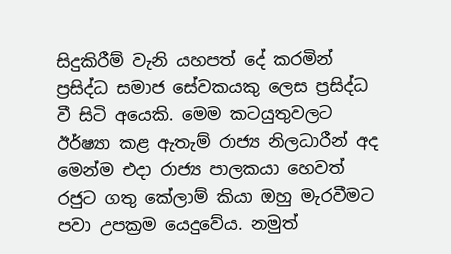සිදුකිරීම් වැනි යහපත් දේ කරමින් ප්‍රසිද්ධ සමාජ සේවකයකු ලෙස ප්‍රසිද්ධ වී සිටි අයෙකි. මෙම කටයුතුවලට ඊර්ෂ්‍යා කළ ඇතැම් රාජ්‍ය නිලධාරීන් අද මෙන්ම එදා රාජ්‍ය පාලකයා හෙවත් රජුට ගතු කේලාම් කියා ඔහු මැරවීමට පවා උපක්‍රම යෙදුවේය. නමුත්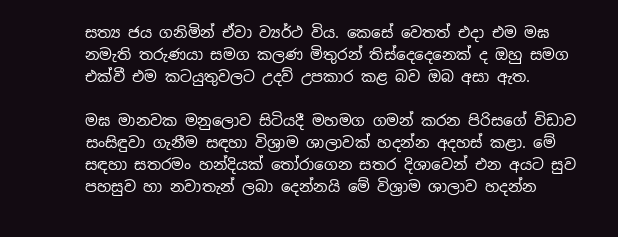සත්‍ය ජය ගනිමින් ඒවා ව්‍යර්ථ විය. කෙසේ වෙතත් එදා එම මඝ නමැති තරුණයා සමග කලණ මිතුරන් තිස්දෙදෙනෙක් ද ඔහු සමග එක්වී එම කටයුතුවලට උදව් උපකාර කළ බව ඔබ අසා ඇත.

මඝ මානවක මනුලොව සිටියදී මහමග ගමන් කරන පිරිසගේ විඩාව සංසිඳුවා ගැනීම සඳහා විශ්‍රාම ශාලාවක් හදන්න අදහස් කළා. මේ සඳහා සතරමං හන්දියක් තෝරාගෙන සතර දිශාවෙන් එන අයට සුව පහසුව හා නවාතැන් ලබා දෙන්නයි මේ විශ්‍රාම ශාලාව හදන්න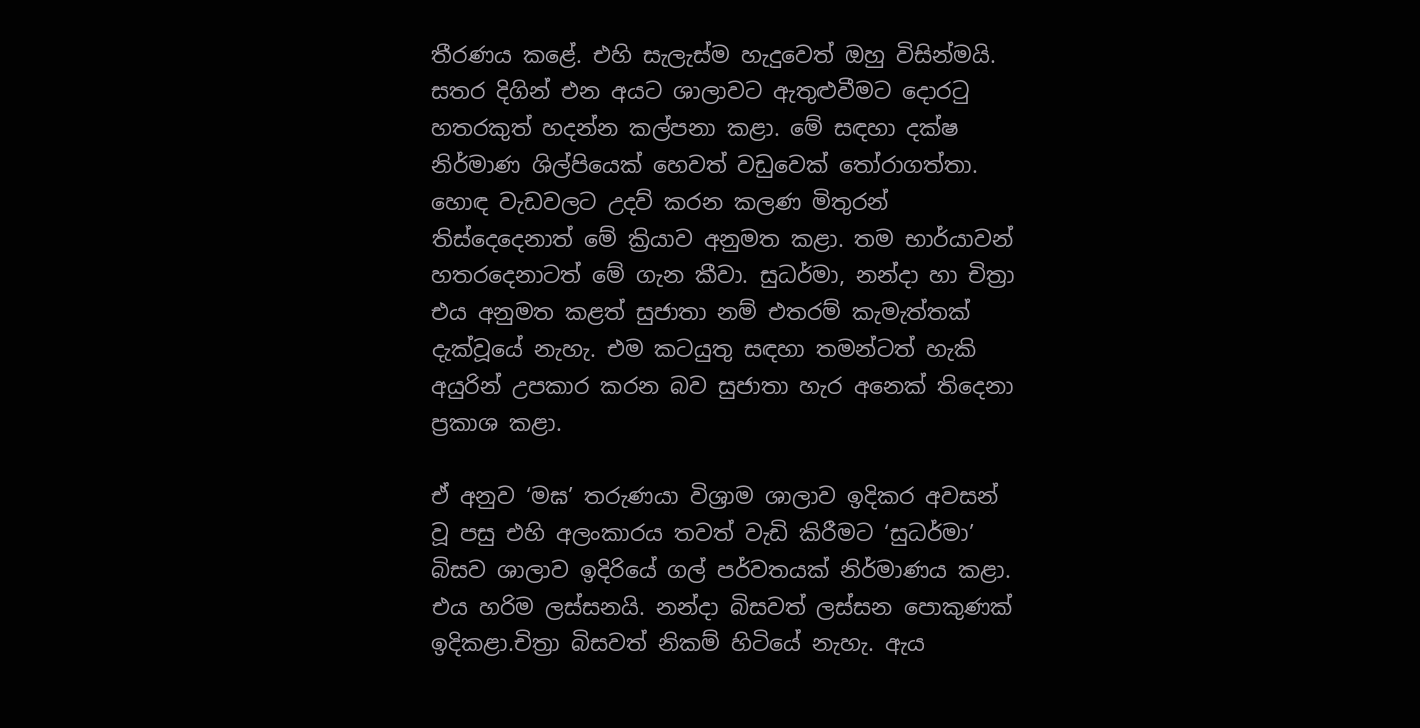තීරණය කළේ. එහි සැලැස්ම හැදුවෙත් ඔහු විසින්මයි. සතර දිගින් එන අයට ශාලාවට ඇතුළුවීමට දොරටු හතරකුත් හදන්න කල්පනා කළා. මේ සඳහා දක්ෂ නිර්මාණ ශිල්පියෙක් හෙවත් වඩුවෙක් තෝරාගත්තා. හොඳ වැඩවලට උදව් කරන කලණ මිතුරන් තිස්දෙදෙනාත් මේ ක්‍රියාව අනුමත කළා. තම භාර්යාවන් හතරදෙනාටත් මේ ගැන කීවා. සුධර්මා, නන්දා හා චිත්‍රා එය අනුමත කළත් සුජාතා නම් එතරම් කැමැත්තක් දැක්වූයේ නැහැ. එම කටයුතු සඳහා තමන්ටත් හැකි අයුරින් උපකාර කරන බව සුජාතා හැර අනෙක් තිදෙනා ප්‍රකාශ කළා.

ඒ අනුව ‘මඝ’ තරුණයා විශ්‍රාම ශාලාව ඉදිකර අවසන් වූ පසු එහි අලංකාරය තවත් වැඩි කිරීමට ‘සුධර්මා’ බිසව ශාලාව ඉදිරියේ ගල් පර්වතයක් නිර්මාණය කළා. එය හරිම ලස්සනයි. නන්දා බිසවත් ලස්සන පොකුණක් ඉදිකළා.චිත්‍රා බිසවත් නිකම් හිටියේ නැහැ. ඇය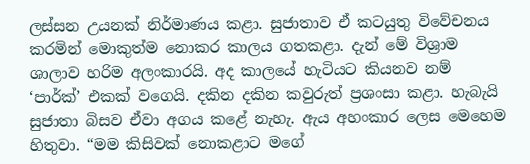ලස්සන උයනක් නිර්මාණය කළා. සුජාතාව ඒ කටයුතු විවේචනය කරමින් මොකුත්ම නොකර කාලය ගතකළා. දැන් මේ විශ්‍රාම ශාලාව හරිම අලංකාරයි. අද කාලයේ හැටියට කියනව නම් ‘පාර්ක්’ එකක් වගෙයි. දකින දකින කවුරුත් ප්‍රශංසා කළා. හැබැයි සුජාතා බිසව ඒවා අගය කළේ නැහැ. ඇය අහංකාර ලෙස මෙහෙම හිතුවා. “මම කිසිවක් නොකළාට මගේ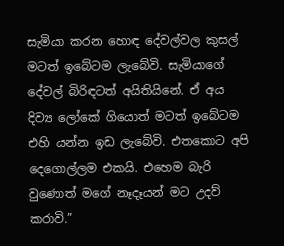සැමියා කරන හොඳ දේවල්වල කුසල් මටත් ඉබේටම ලැබේවි. සැමියාගේ දේවල් බිරිඳටත් අයිතියිනේ. ඒ අය දිව්‍ය ලෝකේ ගියොත් මටත් ඉබේටම එහි යන්න ඉඩ ලැබේවි. එතකොට අපි දෙගොල්ලම එකයි. එහෙම බැරි වුණොත් මගේ නෑදෑයන් මට උදව් කරාවි.”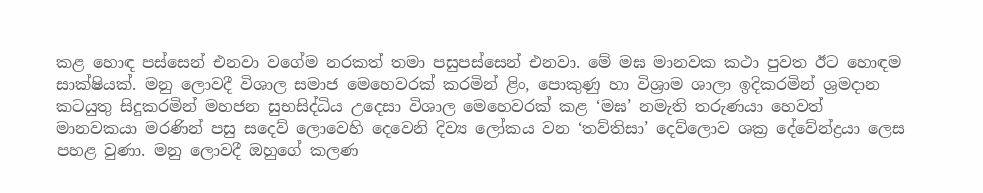කළ හොඳ පස්සෙන් එනවා වගේම නරකත් තමා පසුපස්සෙන් එනවා. මේ මඝ මානවක කථා පුවත ඊට හොඳම සාක්ෂියක්. මනු ලොවදී විශාල සමාජ මෙහෙවරක් කරමින් ළිං, පොකුණු හා විශ්‍රාම ශාලා ඉදිකරමින් ශ්‍රමදාන කටයුතු සිදුකරමින් මහජන සුභසිද්ධිය උදෙසා විශාල මෙහෙවරක් කළ ‘මඝ’ නමැති තරුණයා හෙවත් මානවකයා මරණින් පසු සදෙව් ලොවෙහි දෙවෙනි දිව්‍ය ලෝකය වන ‘තව්තිසා’ දෙව්ලොව ශක්‍ර දේවේන්ද්‍රයා ලෙස පහළ වුණා. මනු ලොවදී ඔහුගේ කලණ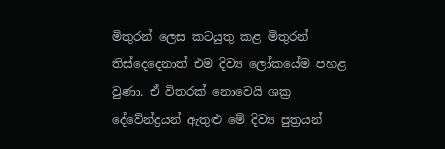මිතුරන් ලෙස කටයුතු කළ මිතුරන් තිස්දෙදෙනාත් එම දිව්‍ය ලෝකයේම පහළ වුණා. ඒ විතරක් නොවෙයි ශක්‍ර දේවේන්ද්‍රයන් ඇතුළු මේ දිව්‍ය පුත්‍රයන්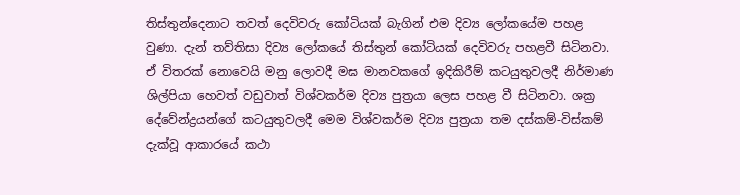තිස්තුන්දෙනාට තවත් දෙවිවරු කෝටියක් බැගින් එම දිව්‍ය ලෝකයේම පහළ වුණා. දැන් තව්තිසා දිව්‍ය ලෝකයේ තිස්තුන් කෝටියක් දෙවිවරු පහළවී සිටිනවා. ඒ විතරක් නොවෙයි මනු ලොවදී මඝ මානවකගේ ඉදිකිරීම් කටයුතුවලදී නිර්මාණ ශිල්පියා හෙවත් වඩුවාත් විශ්වකර්ම දිව්‍ය පුත්‍රයා ලෙස පහළ වී සිටිනවා. ශක්‍ර දේවේන්ද්‍රයන්ගේ කටයුතුවලදී මෙම විශ්වකර්ම දිව්‍ය පුත්‍රයා තම දස්කම්-විස්කම් දැක්වූ ආකාරයේ කථා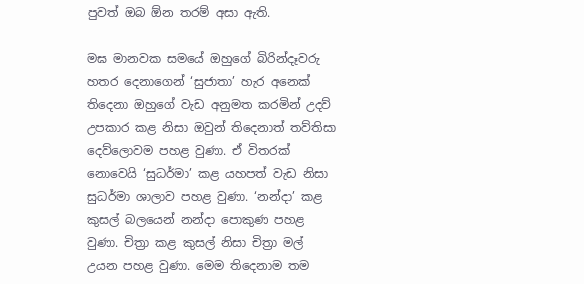පුවත් ඔබ ඕන තරම් අසා ඇති.

මඝ මානවක සමයේ ඔහුගේ බිරින්දෑවරු හතර දෙනාගෙන් ‘සුජාතා’ හැර අනෙක් තිදෙනා ඔහුගේ වැඩ අනුමත කරමින් උදව් උපකාර කළ නිසා ඔවුන් තිදෙනාත් තව්තිසා දෙව්ලොවම පහළ වුණා. ඒ විතරක් නොවෙයි ‘සුධර්මා’ කළ යහපත් වැඩ නිසා සුධර්මා ශාලාව පහළ වුණා. ‘නන්දා’ කළ කුසල් බලයෙන් නන්දා පොකුණ පහළ වුණා. චිත්‍රා කළ කුසල් නිසා චිත්‍රා මල් උයන පහළ වුණා. මෙම තිදෙනාම තම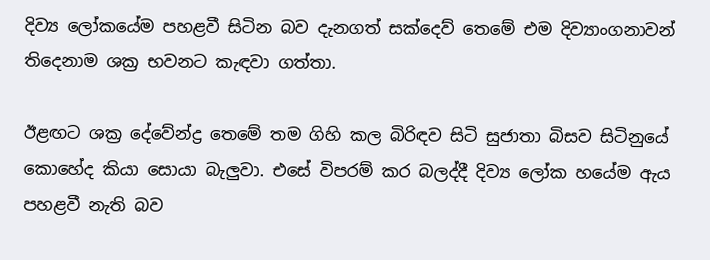දිව්‍ය ලෝකයේම පහළවී සිටින බව දැනගත් සක්දෙව් තෙමේ එම දිව්‍යාංගනාවන් තිදෙනාම ශක්‍ර භවනට කැඳවා ගත්තා.

ඊළඟට ශක්‍ර දේවේන්ද්‍ර තෙමේ තම ගිහි කල බිරිඳව සිටි සුජාතා බිසව සිටිනුයේ කොහේද කියා සොයා බැලුවා. එසේ විපරම් කර බලද්දී දිව්‍ය ලෝක හයේම ඇය පහළවී නැති බව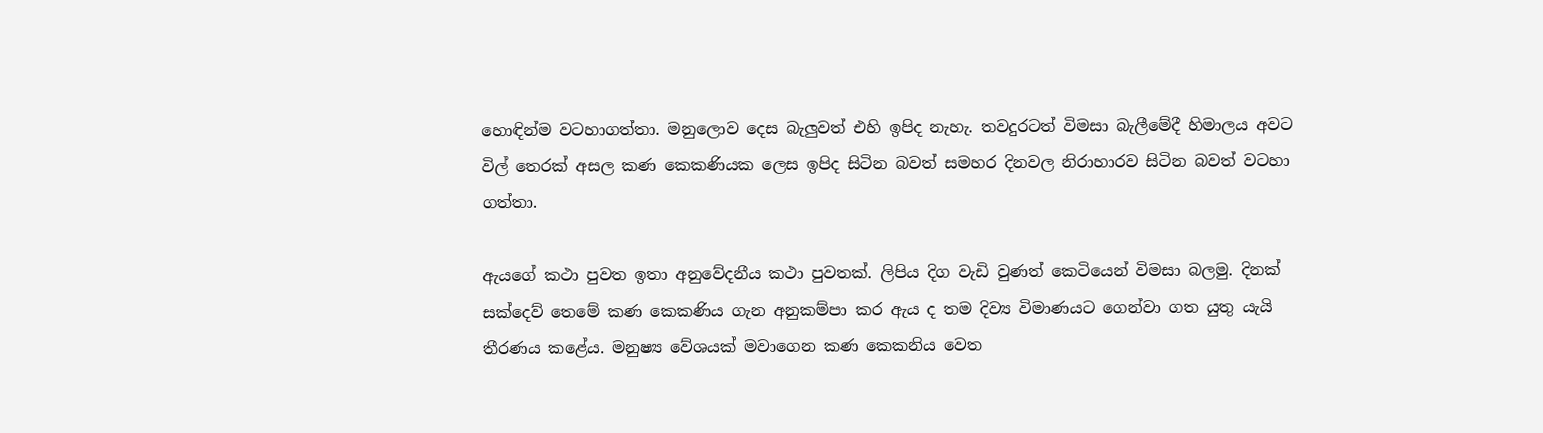හොඳින්ම වටහාගත්තා. මනුලොව දෙස බැලුවත් එහි ඉපිද නැහැ. තවදුරටත් විමසා බැලීමේදී හිමාලය අවට විල් තෙරක් අසල කණ කෙකණියක ලෙස ඉපිද සිටින බවත් සමහර දිනවල නිරාහාරව සිටින බවත් වටහා ගත්තා.

ඇයගේ කථා පුවත ඉතා අනුවේදනීය කථා පුවතක්. ලිපිය දිග වැඩි වුණත් කෙටියෙන් විමසා බලමු. දිනක් සක්දෙව් තෙමේ කණ කෙකණිය ගැන අනුකම්පා කර ඇය ද තම දිව්‍ය විමාණයට ගෙන්වා ගත යුතු යැයි තීරණය කළේය. මනුෂ්‍ය වේශයක් මවාගෙන කණ කෙකනිය වෙත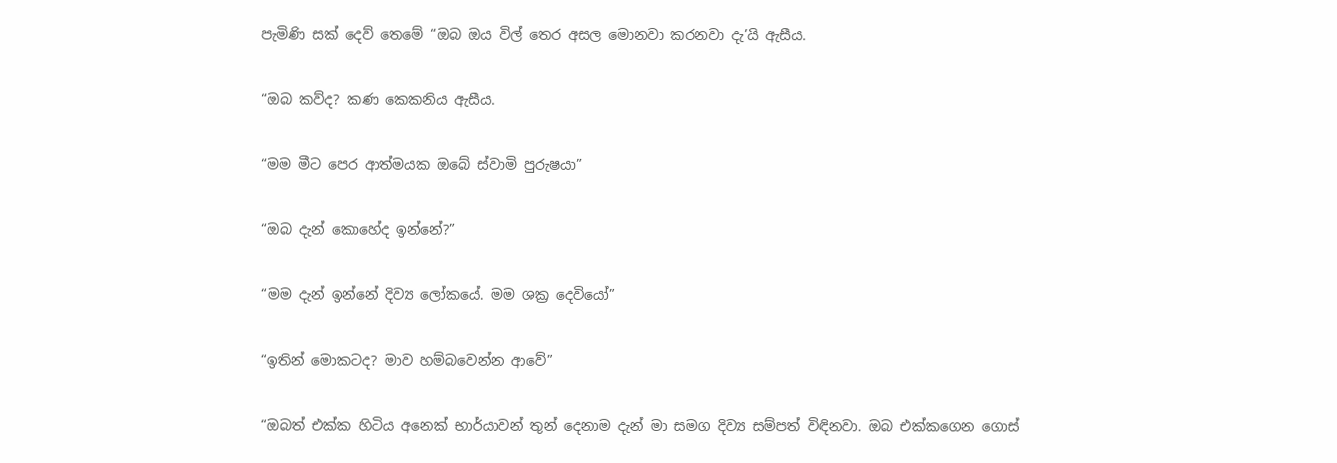පැමිණි සක් දෙව් තෙමේ “ඔබ ඔය විල් තෙර අසල මොනවා කරනවා දැ’යි ඇසීය.

“ඔබ කව්ද? කණ කෙකනිය ඇසීය.

“මම මීට පෙර ආත්මයක ඔබේ ස්වාමි පුරුෂයා”

“ඔබ දැන් කොහේද ඉන්නේ?”

“මම දැන් ඉන්නේ දිව්‍ය ලෝකයේ. මම ශක්‍ර දෙවියෝ”

“ඉතින් මොකටද? මාව හම්බවෙන්න ආවේ”

“ඔබත් එක්ක හිටිය අනෙක් භාර්යාවන් තුන් දෙනාම දැන් මා සමග දිව්‍ය සම්පත් විඳිනවා. ඔබ එක්කගෙන ගොස්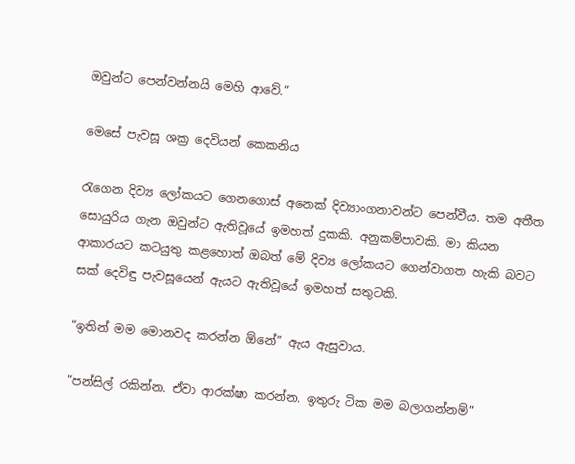ඔවුන්ට පෙන්වන්නයි මෙහි ආවේ.”

මෙසේ පැවසූ ශක්‍ර දෙවියන් කෙකනිය

රැගෙන දිව්‍ය ලෝකයට ගෙනගොස් අනෙක් දිව්‍යාංගනාවන්ට පෙන්වීය. තම අතීත සොයුරිය ගැන ඔවුන්ට ඇතිවූයේ ඉමහත් දුකකි. අනුකම්පාවකි. මා කියන ආකාරයට කටයුතු කළහොත් ඔබත් මේ දිව්‍ය ලෝකයට ගෙන්වාගත හැකි බවට සක් දෙවිඳු පැවසූයෙන් ඇයට ඇතිවූයේ ඉමහත් සතුටකි.

“ඉතින් මම මොනවද කරන්න ඕනේ” ඇය ඇසුවාය.

“පන්සිල් රකින්න. ඒවා ආරක්ෂා කරන්න. ඉතුරු ටික මම බලාගන්නම්”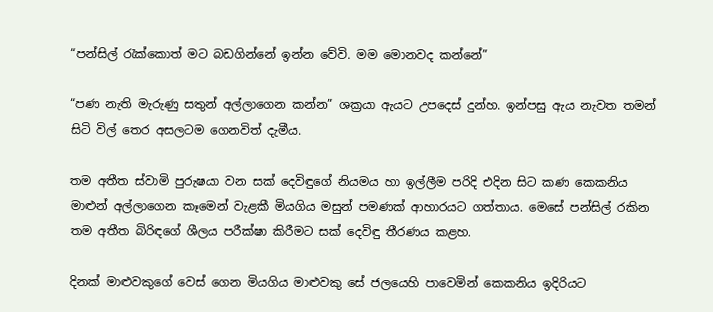“පන්සිල් රැක්කොත් මට බඩගින්නේ ඉන්න වේවි. මම මොනවද කන්නේ”

“පණ නැති මැරුණු සතුන් අල්ලාගෙන කන්න” ශක්‍රයා ඇයට උපදෙස් දුන්හ. ඉන්පසු ඇය නැවත තමන් සිටි විල් තෙර අසලටම ගෙනවිත් දැමීය.

තම අතීත ස්වාමි පුරුෂයා වන සක් දෙවිඳුගේ නියමය හා ඉල්ලීම පරිදි එදින සිට කණ කෙකනිය මාළුන් අල්ලාගෙන කෑමෙන් වැළකී මියගිය මසුන් පමණක් ආහාරයට ගත්තාය. මෙසේ පන්සිල් රකින තම අතීත බිරිඳගේ ශීලය පරීක්ෂා කිරීමට සක් දෙවිඳු තීරණය කළහ.

දිනක් මාළුවකුගේ වෙස් ගෙන මියගිය මාළුවකු සේ ජලයෙහි පාවෙමින් කෙකනිය ඉදිරියට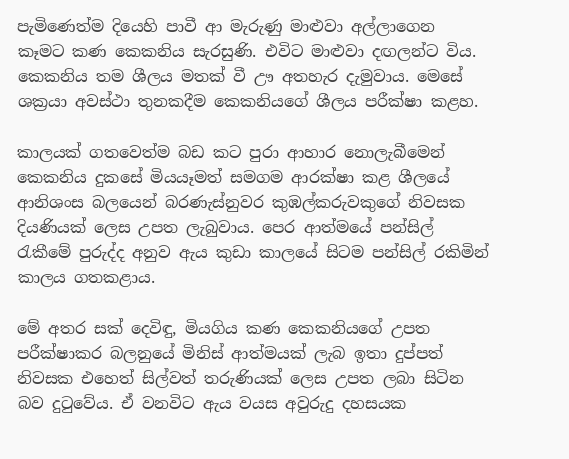පැමිණෙත්ම දියෙහි පාවී ආ මැරුණු මාළුවා අල්ලාගෙන කෑමට කණ කෙකනිය සැරසුණි. එවිට මාළුවා දඟලන්ට විය. කෙකනිය තම ශීලය මතක් වී ඌ අතහැර දැමුවාය. මෙසේ ශක්‍රයා අවස්ථා තුනකදීම කෙකනියගේ ශීලය පරීක්ෂා කළහ.

කාලයක් ගතවෙත්ම බඩ කට පුරා ආහාර නොලැබීමෙන් කෙකනිය දුකසේ මියයෑමත් සමගම ආරක්ෂා කළ ශීලයේ ආනිශංස බලයෙන් බරණැස්නුවර කුඹල්කරුවකුගේ නිවසක දියණියක් ලෙස උපත ලැබුවාය. පෙර ආත්මයේ පන්සිල් රැකීමේ පුරුද්ද අනුව ඇය කුඩා කාලයේ සිටම පන්සිල් රකිමින් කාලය ගතකළාය.

මේ අතර සක් දෙවිඳු, මියගිය කණ කෙකනියගේ උපත පරීක්ෂාකර බලනුයේ මිනිස් ආත්මයක් ලැබ ඉතා දුප්පත් නිවසක එහෙත් සිල්වත් තරුණියක් ලෙස උපත ලබා සිටින බව දුටුවේය. ඒ වනවිට ඇය වයස අවුරුදු දහසයක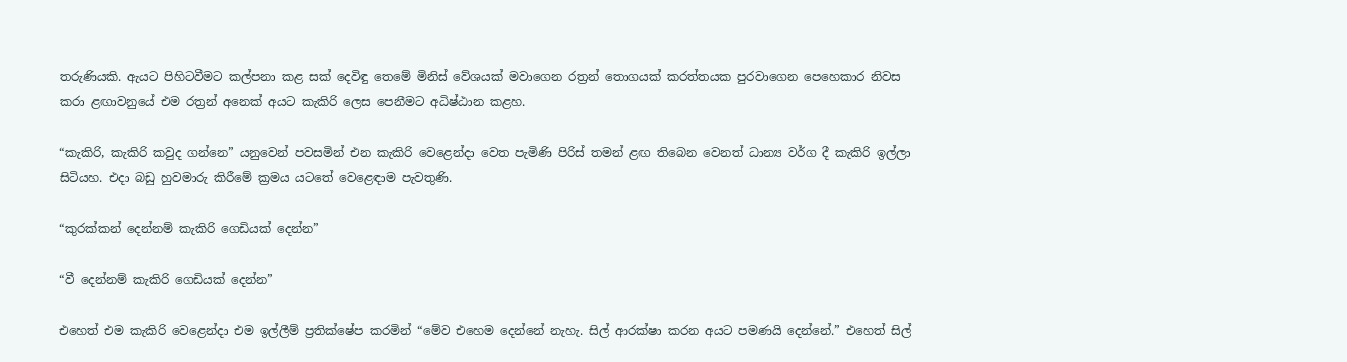තරුණියකි. ඇයට පිහිටවීමට කල්පනා කළ සක් දෙවිඳු තෙමේ මිනිස් වේශයක් මවාගෙන රත්‍රන් තොගයක් කරත්තයක පුරවාගෙන පෙහෙකාර නිවස කරා ළඟාවනුයේ එම රත්‍රන් අනෙක් අයට කැකිරි ලෙස පෙනීමට අධිෂ්ඨාන කළහ.

“කැකිරි, කැකිරි කවුද ගන්නෙ” යනුවෙන් පවසමින් එන කැකිරි වෙළෙන්දා වෙත පැමිණි පිරිස් තමන් ළඟ තිබෙන වෙනත් ධාන්‍ය වර්ග දී කැකිරි ඉල්ලා සිටියහ. එදා බඩු හුවමාරු කිරීමේ ක්‍රමය යටතේ වෙළෙඳාම පැවතුණි.

“කුරක්කන් දෙන්නම් කැකිරි ගෙඩියක් දෙන්න”

“වී දෙන්නම් කැකිරි ගෙඩියක් දෙන්න”

එහෙත් එම කැකිරි වෙළෙන්දා එම ඉල්ලීම් ප්‍රතික්ෂේප කරමින් “මේව එහෙම දෙන්නේ නැහැ. සිල් ආරක්ෂා කරන අයට පමණයි දෙන්නේ.” එහෙත් සිල්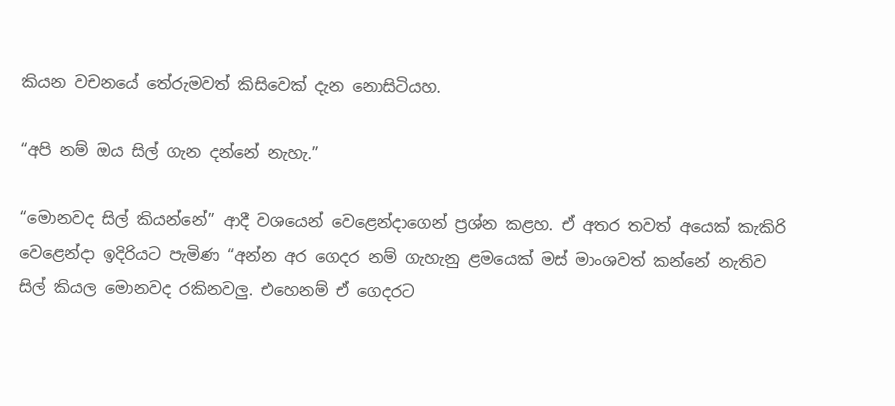කියන වචනයේ තේරුමවත් කිසිවෙක් දැන නොසිටියහ.

“අපි නම් ඔය සිල් ගැන දන්නේ නැහැ.”

“මොනවද සිල් කියන්නේ” ආදී වශයෙන් වෙළෙන්දාගෙන් ප්‍රශ්න කළහ. ඒ අතර තවත් අයෙක් කැකිරි වෙළෙන්දා ඉදිරියට පැමිණ “අන්න අර ගෙදර නම් ගැහැනු ළමයෙක් මස් මාංශවත් කන්නේ නැතිව සිල් කියල මොනවද රකිනවලු. එහෙනම් ඒ ගෙදරට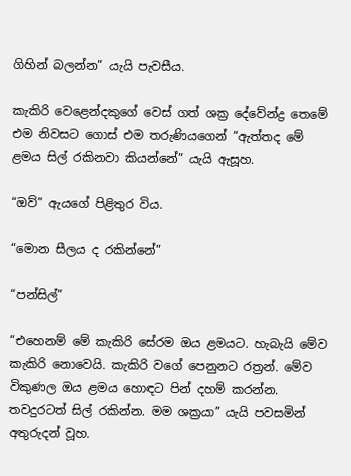ගිහින් බලන්න” යැයි පැවසීය.

කැකිරි වෙළෙන්දකුගේ වෙස් ගත් ශක්‍ර දේවේන්ද්‍ර තෙමේ එම නිවසට ගොස් එම තරුණියගෙන් “ඇත්තද මේ ළමය සිල් රකිනවා කියන්නේ” යැයි ඇසූහ.

“ඔව්” ඇයගේ පිළිතුර විය.

“මොන සීලය ද රකින්නේ”

“පන්සිල්”

“එහෙනම් මේ කැකිරි සේරම ඔය ළමයට. හැබැයි මේව කැකිරි නොවෙයි. කැකිරි වගේ පෙනුනට රත්‍රන්. මේව විකුණල ඔය ළමය හොඳට පින් දහම් කරන්න. තවදුරටත් සිල් රකින්න. මම ශක්‍රයා” යැයි පවසමින් අතුරුදන් වූහ.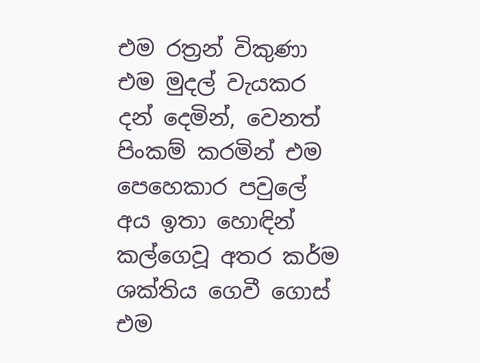එම රත්‍රන් විකුණා එම මුදල් වැයකර දන් දෙමින්, වෙනත් පිංකම් කරමින් එම පෙහෙකාර පවුලේ අය ඉතා හොඳින් කල්ගෙවූ අතර කර්ම ශක්තිය ගෙවී ගොස් එම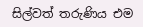සිල්වත් තරුණිය එම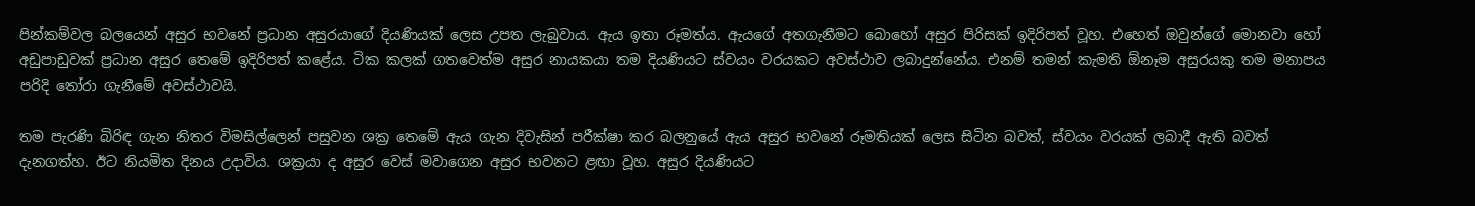පින්කම්වල බලයෙන් අසුර භවනේ ප්‍රධාන අසුරයාගේ දියණියක් ලෙස උපත ලැබුවාය. ඇය ඉතා රූමත්ය. ඇයගේ අතගැනීමට බොහෝ අසුර පිරිසක් ඉදිරිපත් වූහ. එහෙත් ඔවුන්ගේ මොනවා හෝ අඩුපාඩුවක් ප්‍රධාන අසුර තෙමේ ඉදිරිපත් කළේය. ටික කලක් ගතවෙත්ම අසුර නායකයා තම දියණියට ස්වයං වරයකට අවස්ථාව ලබාදුන්නේය. එනම් තමන් කැමති ඕනෑම අසුරයකු තම මනාපය පරිදි තෝරා ගැනීමේ අවස්ථාවයි.

තම පැරණි බිරිඳ ගැන නිතර විමසිල්ලෙන් පසුවන ශක්‍ර තෙමේ ඇය ගැන දිවැසින් පරීක්ෂා කර බලනුයේ ඇය අසුර භවනේ රූමතියක් ලෙස සිටින බවත්, ස්වයං වරයක් ලබාදී ඇති බවත් දැනගත්හ. ඊට නියමිත දිනය උදාවිය. ශක්‍රයා ද අසුර වෙස් මවාගෙන අසුර භවනට ළඟා වූහ. අසුර දියණියට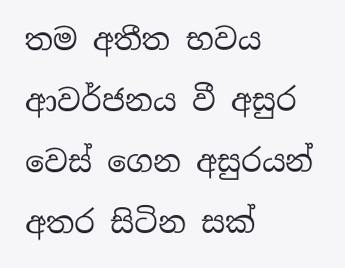තම අතීත භවය ආවර්ජනය වී අසුර වෙස් ගෙන අසුරයන් අතර සිටින සක්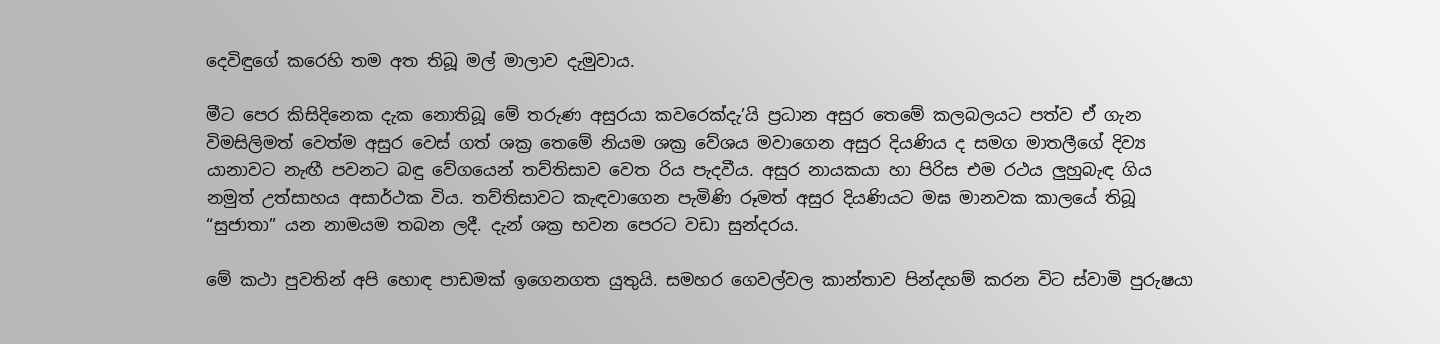දෙවිඳුගේ කරෙහි තම අත තිබූ මල් මාලාව දැමුවාය.

මීට පෙර කිසිදිනෙක දැක නොතිබූ මේ තරුණ අසුරයා කවරෙක්දැ’යි ප්‍රධාන අසුර තෙමේ කලබලයට පත්ව ඒ ගැන විමසිලිමත් වෙත්ම අසුර වෙස් ගත් ශක්‍ර තෙමේ නියම ශක්‍ර වේශය මවාගෙන අසුර දියණිය ද සමග මාතලීගේ දිව්‍ය යානාවට නැඟී පවනට බඳු වේගයෙන් තව්තිසාව වෙත රිය පැදවීය. අසුර නායකයා හා පිරිස එම රථය ලුහුබැඳ ගිය නමුත් උත්සාහය අසාර්ථක විය. තව්තිසාවට කැඳවාගෙන පැමිණි රූමත් අසුර දියණියට මඝ මානවක කාලයේ තිබූ “සුජාතා” යන නාමයම තබන ලදී. දැන් ශක්‍ර භවන පෙරට වඩා සුන්දරය.

මේ කථා පුවතින් අපි හොඳ පාඩමක් ඉගෙනගත යුතුයි. සමහර ගෙවල්වල කාන්තාව පින්දහම් කරන විට ස්වාමි පුරුෂයා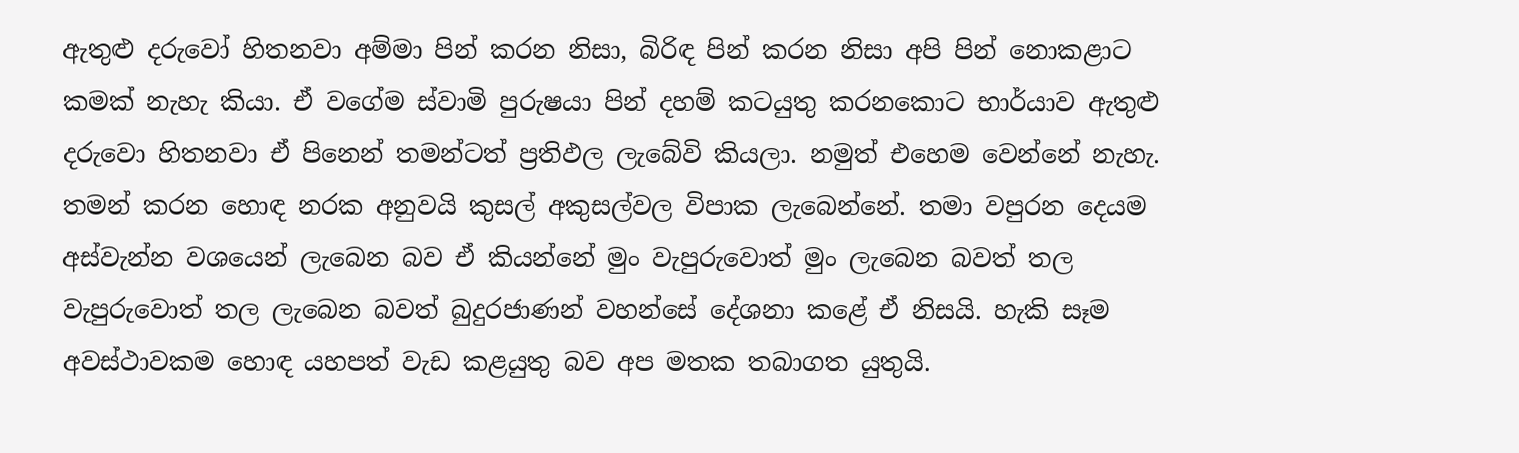ඇතුළු දරුවෝ හිතනවා අම්මා පින් කරන නිසා, බිරිඳ පින් කරන නිසා අපි පින් නොකළාට කමක් නැහැ කියා. ඒ වගේම ස්වාමි පුරුෂයා පින් දහම් කටයුතු කරනකොට භාර්යාව ඇතුළු දරුවො හිතනවා ඒ පිනෙන් තමන්ටත් ප්‍රතිඵල ලැබේවි කියලා. නමුත් එහෙම වෙන්නේ නැහැ. තමන් කරන හොඳ නරක අනුවයි කුසල් අකුසල්වල විපාක ලැබෙන්නේ. තමා වපුරන දෙයම අස්වැන්න වශයෙන් ලැබෙන බව ඒ කියන්නේ මුං වැපුරුවොත් මුං ලැබෙන බවත් තල වැපුරුවොත් තල ලැබෙන බවත් බුදුරජාණන් වහන්සේ දේශනා කළේ ඒ නිසයි. හැකි සෑම අවස්ථාවකම හොඳ යහපත් වැඩ කළයුතු බව අප මතක තබාගත යුතුයි.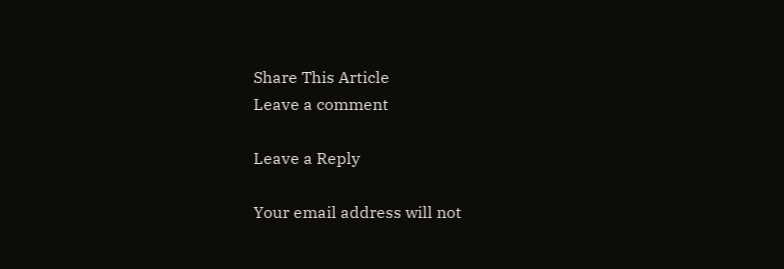Share This Article
Leave a comment

Leave a Reply

Your email address will not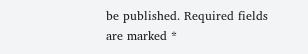be published. Required fields are marked *